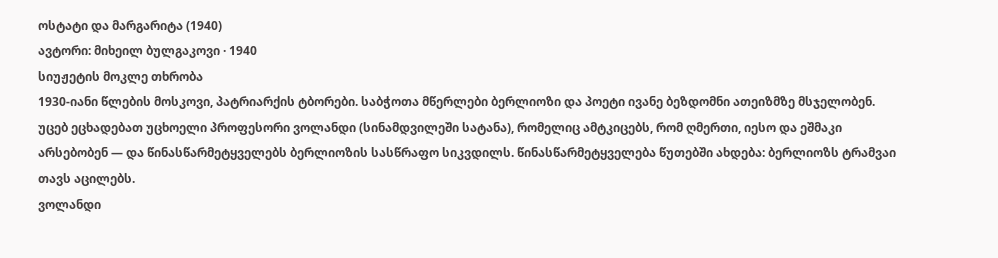ოსტატი და მარგარიტა (1940)
ავტორი: მიხეილ ბულგაკოვი · 1940
სიუჟეტის მოკლე თხრობა
1930-იანი წლების მოსკოვი, პატრიარქის ტბორები. საბჭოთა მწერლები ბერლიოზი და პოეტი ივანე ბეზდომნი ათეიზმზე მსჯელობენ. უცებ ეცხადებათ უცხოელი პროფესორი ვოლანდი (სინამდვილეში სატანა), რომელიც ამტკიცებს, რომ ღმერთი, იესო და ეშმაკი არსებობენ — და წინასწარმეტყველებს ბერლიოზის სასწრაფო სიკვდილს. წინასწარმეტყველება წუთებში ახდება: ბერლიოზს ტრამვაი თავს აცილებს.
ვოლანდი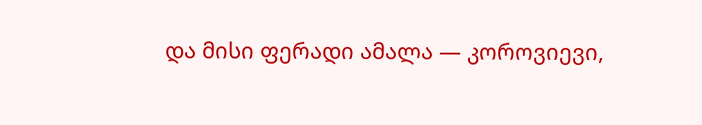და მისი ფერადი ამალა — კოროვიევი,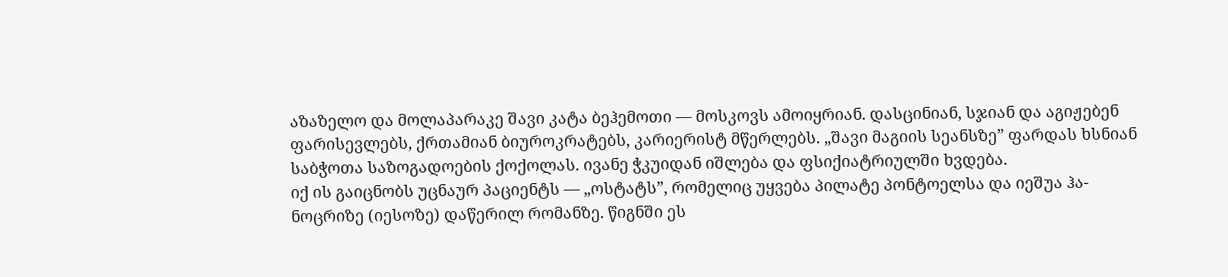აზაზელო და მოლაპარაკე შავი კატა ბეჰემოთი — მოსკოვს ამოიყრიან. დასცინიან, სჯიან და აგიჟებენ ფარისევლებს, ქრთამიან ბიუროკრატებს, კარიერისტ მწერლებს. „შავი მაგიის სეანსზე” ფარდას ხსნიან საბჭოთა საზოგადოების ქოქოლას. ივანე ჭკუიდან იშლება და ფსიქიატრიულში ხვდება.
იქ ის გაიცნობს უცნაურ პაციენტს — „ოსტატს”, რომელიც უყვება პილატე პონტოელსა და იეშუა ჰა-ნოცრიზე (იესოზე) დაწერილ რომანზე. წიგნში ეს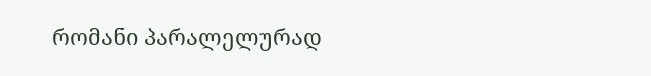რომანი პარალელურად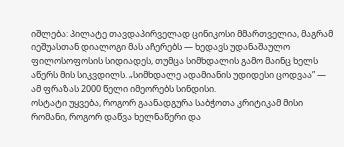იშლება: პილატე თავდაპირველად ცინიკოსი მმართველია, მაგრამ იეშუასთან დიალოგი მას აჩერებს — ხედავს უდანაშაულო ფილოსოფოსის სიდიადეს, თუმცა სიმხდალის გამო მაინც ხელს აწერს მის სიკვდილს. „სიმხდალე ადამიანის უდიდესი ცოდვაა” — ამ ფრაზას 2000 წელი იმეორებს სინდისი.
ოსტატი უყვება, როგორ გაანადგურა საბჭოთა კრიტიკამ მისი რომანი, როგორ დაწვა ხელნაწერი და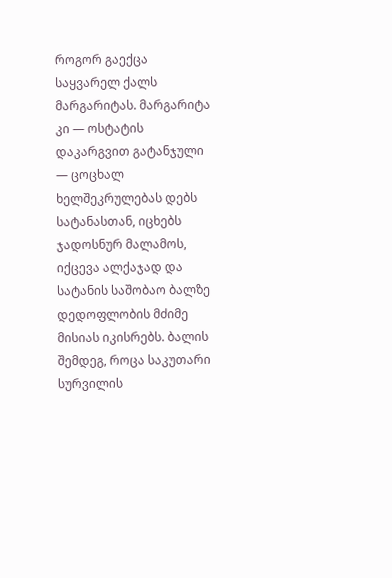როგორ გაექცა საყვარელ ქალს მარგარიტას. მარგარიტა კი — ოსტატის დაკარგვით გატანჯული — ცოცხალ ხელშეკრულებას დებს სატანასთან, იცხებს ჯადოსნურ მალამოს, იქცევა ალქაჯად და სატანის საშობაო ბალზე დედოფლობის მძიმე მისიას იკისრებს. ბალის შემდეგ, როცა საკუთარი სურვილის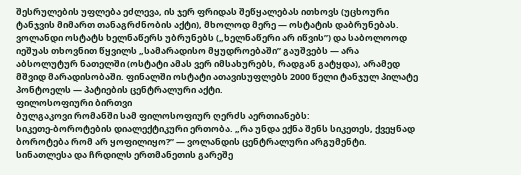შესრულების უფლება ეძლევა, ის ჯერ ფრიდას შეწყალებას ითხოვს (უცხოური ტანჯვის მიმართ თანაგრძნობის აქტი), მხოლოდ მერე — ოსტატის დაბრუნებას.
ვოლანდი ოსტატს ხელნაწერს უბრუნებს („ხელნაწერი არ იწვის”) და საბოლოოდ იეშუას თხოვნით წყვილს „სამარადისო მყუდროებაში” გაუშვებს — არა აბსოლუტურ ნათელში (ოსტატი ამას ვერ იმსახურებს, რადგან გატყდა), არამედ მშვიდ მარადისობაში. ფინალში ოსტატი ათავისუფლებს 2000 წელი ტანჯულ პილატე პონტოელს — პატიების ცენტრალური აქტი.
ფილოსოფიური ბირთვი
ბულგაკოვი რომანში სამ ფილოსოფიურ ღერძს აერთიანებს:
სიკეთე-ბოროტების დიალექტიკური ერთობა. „რა უნდა ექნა შენს სიკეთეს, ქვეყნად ბოროტება რომ არ ყოფილიყო?” — ვოლანდის ცენტრალური არგუმენტი. სინათლესა და ჩრდილს ერთმანეთის გარეშე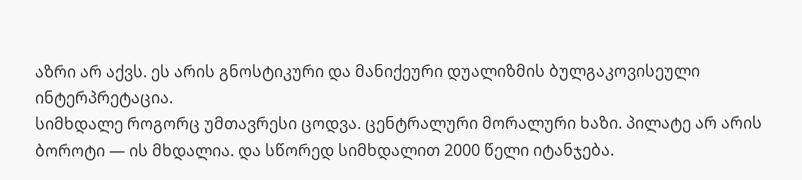აზრი არ აქვს. ეს არის გნოსტიკური და მანიქეური დუალიზმის ბულგაკოვისეული ინტერპრეტაცია.
სიმხდალე როგორც უმთავრესი ცოდვა. ცენტრალური მორალური ხაზი. პილატე არ არის ბოროტი — ის მხდალია. და სწორედ სიმხდალით 2000 წელი იტანჯება.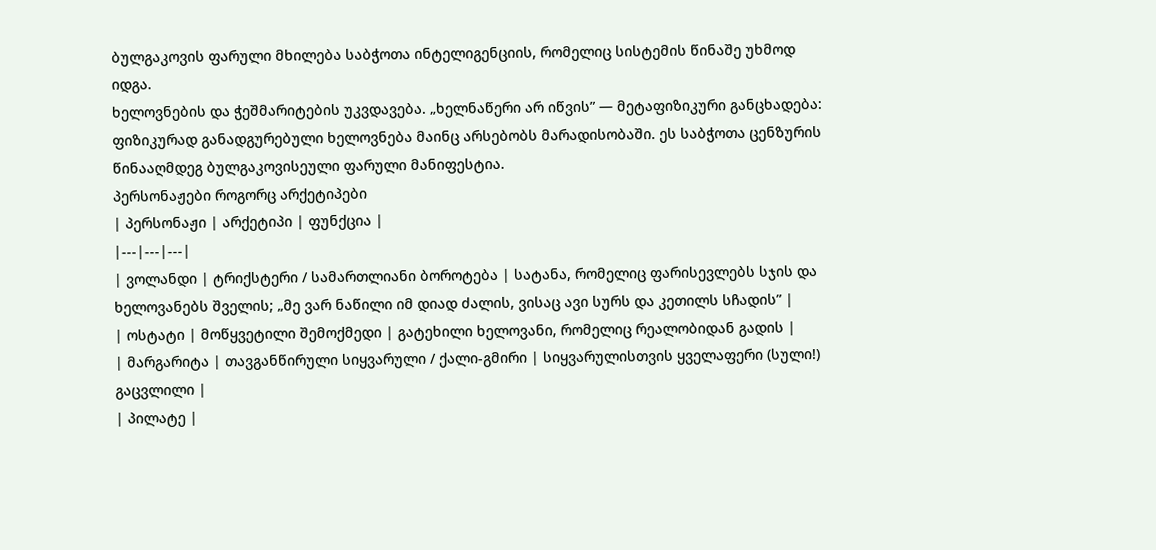ბულგაკოვის ფარული მხილება საბჭოთა ინტელიგენციის, რომელიც სისტემის წინაშე უხმოდ იდგა.
ხელოვნების და ჭეშმარიტების უკვდავება. „ხელნაწერი არ იწვის” — მეტაფიზიკური განცხადება: ფიზიკურად განადგურებული ხელოვნება მაინც არსებობს მარადისობაში. ეს საბჭოთა ცენზურის წინააღმდეგ ბულგაკოვისეული ფარული მანიფესტია.
პერსონაჟები როგორც არქეტიპები
| პერსონაჟი | არქეტიპი | ფუნქცია |
|---|---|---|
| ვოლანდი | ტრიქსტერი / სამართლიანი ბოროტება | სატანა, რომელიც ფარისევლებს სჯის და ხელოვანებს შველის; „მე ვარ ნაწილი იმ დიად ძალის, ვისაც ავი სურს და კეთილს სჩადის” |
| ოსტატი | მოწყვეტილი შემოქმედი | გატეხილი ხელოვანი, რომელიც რეალობიდან გადის |
| მარგარიტა | თავგანწირული სიყვარული / ქალი-გმირი | სიყვარულისთვის ყველაფერი (სული!) გაცვლილი |
| პილატე |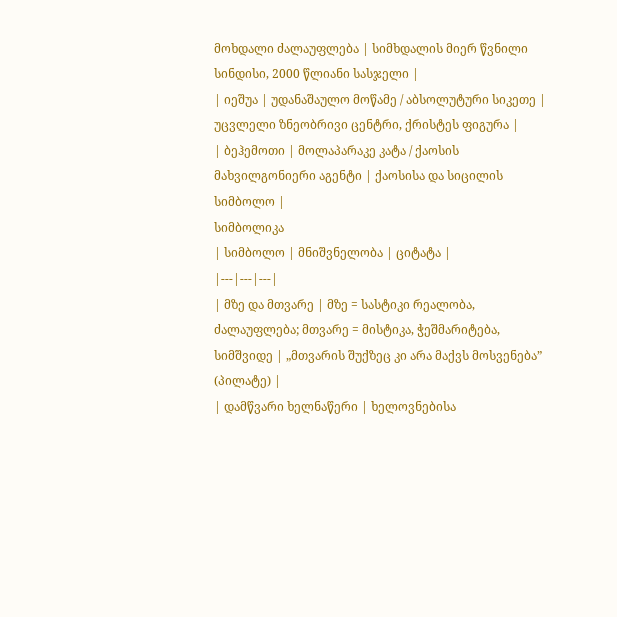მოხდალი ძალაუფლება | სიმხდალის მიერ წვნილი სინდისი, 2000 წლიანი სასჯელი |
| იეშუა | უდანაშაულო მოწამე / აბსოლუტური სიკეთე | უცვლელი ზნეობრივი ცენტრი, ქრისტეს ფიგურა |
| ბეჰემოთი | მოლაპარაკე კატა / ქაოსის მახვილგონიერი აგენტი | ქაოსისა და სიცილის სიმბოლო |
სიმბოლიკა
| სიმბოლო | მნიშვნელობა | ციტატა |
|---|---|---|
| მზე და მთვარე | მზე = სასტიკი რეალობა, ძალაუფლება; მთვარე = მისტიკა, ჭეშმარიტება, სიმშვიდე | „მთვარის შუქზეც კი არა მაქვს მოსვენება” (პილატე) |
| დამწვარი ხელნაწერი | ხელოვნებისა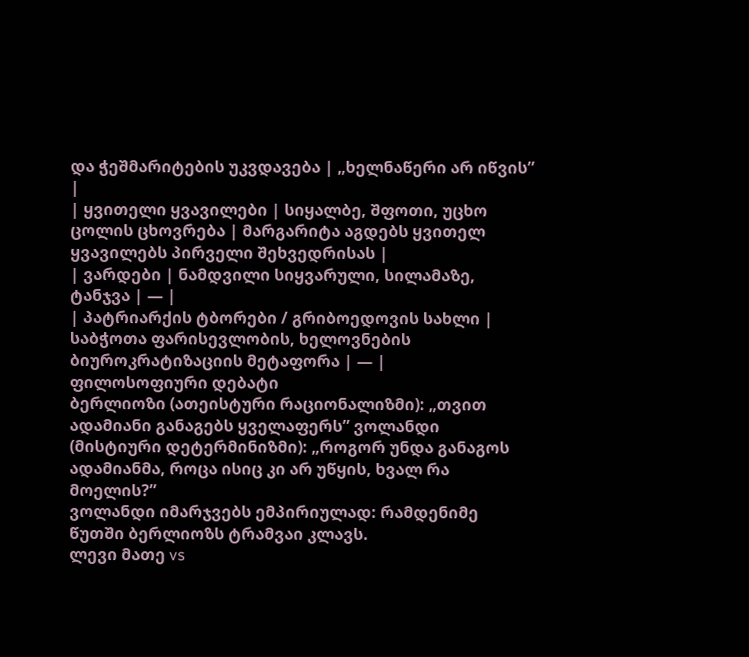და ჭეშმარიტების უკვდავება | „ხელნაწერი არ იწვის” |
| ყვითელი ყვავილები | სიყალბე, შფოთი, უცხო ცოლის ცხოვრება | მარგარიტა აგდებს ყვითელ ყვავილებს პირველი შეხვედრისას |
| ვარდები | ნამდვილი სიყვარული, სილამაზე, ტანჯვა | — |
| პატრიარქის ტბორები / გრიბოედოვის სახლი | საბჭოთა ფარისევლობის, ხელოვნების ბიუროკრატიზაციის მეტაფორა | — |
ფილოსოფიური დებატი
ბერლიოზი (ათეისტური რაციონალიზმი): „თვით ადამიანი განაგებს ყველაფერს” ვოლანდი (მისტიური დეტერმინიზმი): „როგორ უნდა განაგოს ადამიანმა, როცა ისიც კი არ უწყის, ხვალ რა მოელის?”
ვოლანდი იმარჯვებს ემპირიულად: რამდენიმე წუთში ბერლიოზს ტრამვაი კლავს.
ლევი მათე vs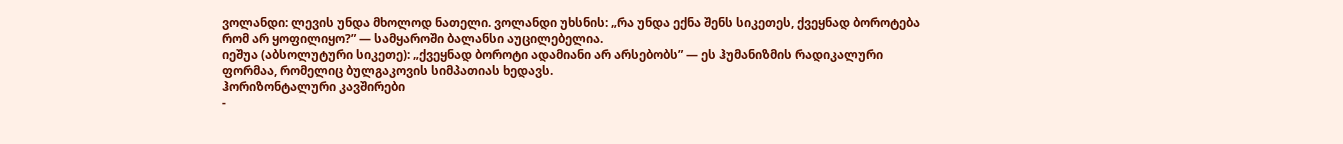ვოლანდი: ლევის უნდა მხოლოდ ნათელი. ვოლანდი უხსნის: „რა უნდა ექნა შენს სიკეთეს, ქვეყნად ბოროტება რომ არ ყოფილიყო?” — სამყაროში ბალანსი აუცილებელია.
იეშუა (აბსოლუტური სიკეთე): „ქვეყნად ბოროტი ადამიანი არ არსებობს” — ეს ჰუმანიზმის რადიკალური ფორმაა, რომელიც ბულგაკოვის სიმპათიას ხედავს.
ჰორიზონტალური კავშირები
-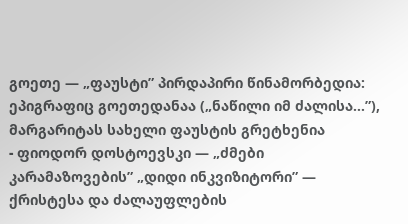გოეთე — „ფაუსტი” პირდაპირი წინამორბედია: ეპიგრაფიც გოეთედანაა („ნაწილი იმ ძალისა…”), მარგარიტას სახელი ფაუსტის გრეტხენია
- ფიოდორ დოსტოევსკი — „ძმები კარამაზოვების” „დიდი ინკვიზიტორი” — ქრისტესა და ძალაუფლების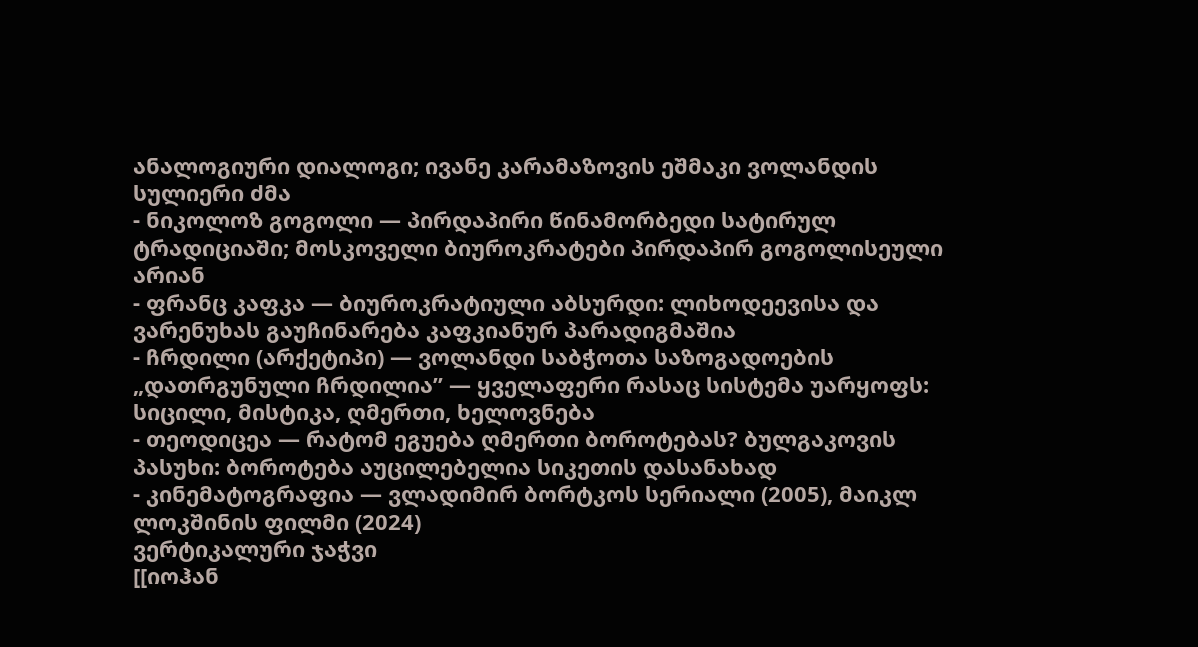ანალოგიური დიალოგი; ივანე კარამაზოვის ეშმაკი ვოლანდის სულიერი ძმა
- ნიკოლოზ გოგოლი — პირდაპირი წინამორბედი სატირულ ტრადიციაში; მოსკოველი ბიუროკრატები პირდაპირ გოგოლისეული არიან
- ფრანც კაფკა — ბიუროკრატიული აბსურდი: ლიხოდეევისა და ვარენუხას გაუჩინარება კაფკიანურ პარადიგმაშია
- ჩრდილი (არქეტიპი) — ვოლანდი საბჭოთა საზოგადოების „დათრგუნული ჩრდილია” — ყველაფერი რასაც სისტემა უარყოფს: სიცილი, მისტიკა, ღმერთი, ხელოვნება
- თეოდიცეა — რატომ ეგუება ღმერთი ბოროტებას? ბულგაკოვის პასუხი: ბოროტება აუცილებელია სიკეთის დასანახად
- კინემატოგრაფია — ვლადიმირ ბორტკოს სერიალი (2005), მაიკლ ლოკშინის ფილმი (2024)
ვერტიკალური ჯაჭვი
[[იოჰან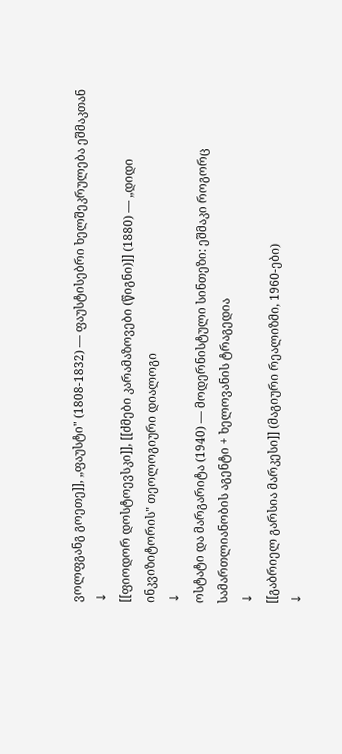ვოლფგანგ გოეთე]], „ფაუსტი" (1808-1832) — ფაუსტისებრი ხელშეკრულება ეშმაკთან
↓
[[ფიოდორ დოსტოევსკი]], [[ძმები კარამაზოვები (წიგნი)]] (1880) — „დიდი ინკვიზიტორის" თეოლოგიური დიალოგი
↓
ოსტატი და მარგარიტა (1940) — მოდერნისტული სინთეზი: ეშმაკი როგორც სამართლიანობის აგენტი + ხელოვანის ტრაგედია
↓
[[გაბრიელ გარსია მარკესი]] (მაგიური რეალიზმი, 1960-ები)
↓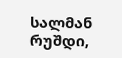სალმან რუშდი,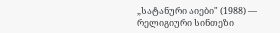„სატანური აიები" (1988) — რელიგიური სინთეზი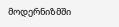მოდერნიზმში